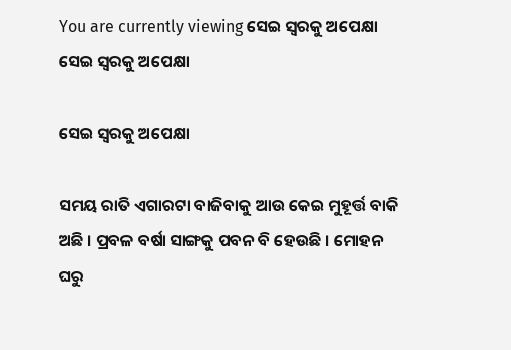You are currently viewing ସେଇ ସ୍ୱରକୁ ଅପେକ୍ଷା
ସେଇ ସ୍ୱରକୁ ଅପେକ୍ଷା

ସେଇ ସ୍ୱରକୁ ଅପେକ୍ଷା

ସମୟ ରାତି ଏଗାରଟା ବାଜିବାକୁ ଆଉ କେଇ ମୁହୂର୍ତ୍ତ ବାକି ଅଛି । ପ୍ରବଳ ବର୍ଷା ସାଙ୍ଗକୁ ପବନ ବି ହେଉଛି । ମୋହନ ଘରୁ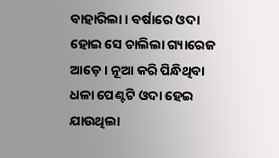ବାହାରିଲା । ବର୍ଷାରେ ଓଦା ହୋଇ ସେ ଚାଲିଲା ଗ୍ୟାରେଜ ଆଡ଼େ । ନୂଆ କରି ପିନ୍ଧିଥିବା ଧଳା ପେଣ୍ଟଟି ଓଦା ହେଇ ଯାଉଥିଲା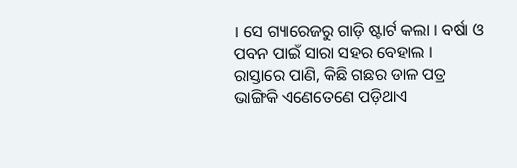। ସେ ଗ୍ୟାରେଜରୁ ଗାଡ଼ି ଷ୍ଟାର୍ଟ କଲା । ବର୍ଷା ଓ ପବନ ପାଇଁ ସାରା ସହର ବେହାଲ । ରାସ୍ତାରେ ପାଣି, କିଛି ଗଛର ଡାଳ ପତ୍ର ଭାଙ୍ଗିକି ଏଣେତେଣେ ପଡ଼ିଥାଏ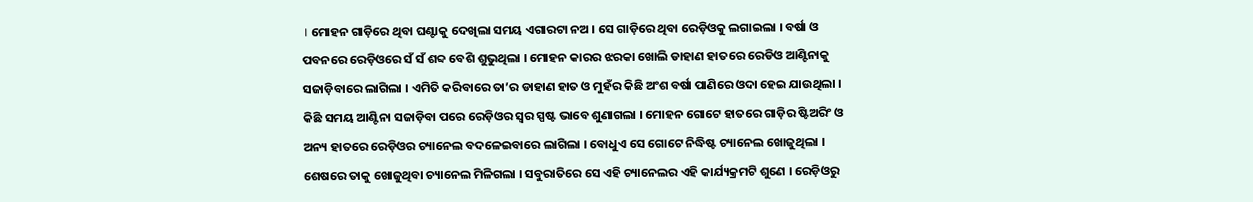। ମୋହନ ଗାଡ଼ିରେ ଥିବା ଘଣ୍ଟାକୁ ଦେଖିଲା ସମୟ ଏଗାରଟା ନଅ । ସେ ଗାଡ଼ିରେ ଥିବା ରେଡ଼ିଓକୁ ଲଗାଇଲା । ବର୍ଷା ଓ ପବନରେ ରେଡ଼ିଓରେ ସଁ ସଁ ଶବ୍ଦ ବେଶି ଶୁଭୁଥିଲା । ମୋହନ କାରର ଝରକା ଖୋଲି ଡାହାଣ ହାତରେ ରେଡିଓ ଆଣ୍ଟିନାକୁ ସଜାଡ଼ିବାରେ ଲାଗିଲା । ଏମିତି କରିବାରେ ତା’ର ଡାହାଣ ହାତ ଓ ମୁହଁର କିଛି ଅଂଶ ବର୍ଷା ପାଣିରେ ଓଦା ହେଇ ଯାଉଥିଲା । କିଛି ସମୟ ଆଣ୍ଟିନା ସଜାଡ଼ିବା ପରେ ରେଡ଼ିଓର ସ୍ୱର ସ୍ପଷ୍ଟ ଭାବେ ଶୁଣାଗଲା । ମୋହନ ଗୋଟେ ହାତରେ ଗାଡ଼ିର ଷ୍ଟିଅରିଂ ଓ ଅନ୍ୟ ହାତରେ ରେଡ଼ିଓର ଚ୍ୟାନେଲ ବଦଳେଇବାରେ ଲାଗିଲା । ବୋଧୁଏ ସେ ଗୋଟେ ନିଦ୍ଧିଷ୍ଟ ଚ୍ୟାନେଲ ଖୋଜୁଥିଲା । ଶେଷରେ ତାକୁ ଖୋଜୁଥିବା ଚ୍ୟାନେଲ ମିଳିଗଲା । ସବୁରାତିରେ ସେ ଏହି ଚ୍ୟାନେଲର ଏହି କାର୍ଯ୍ୟକ୍ରମଟି ଶୁଣେ । ରେଡ଼ିଓରୁ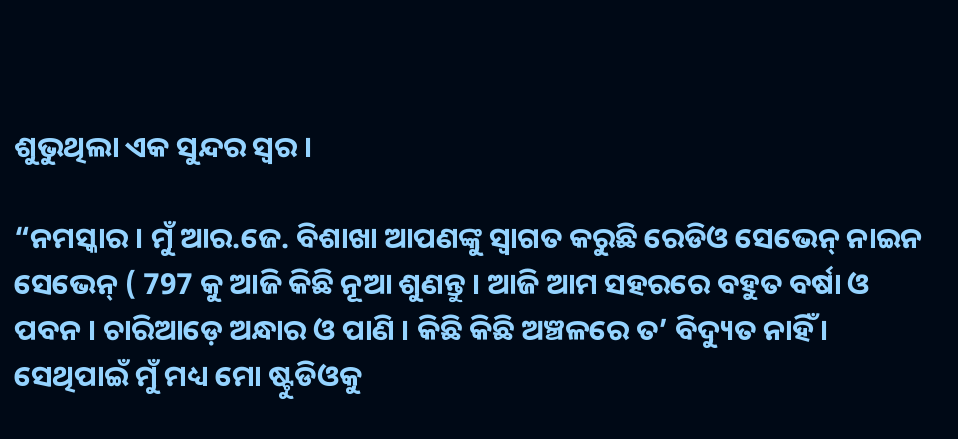ଶୁଭୁଥିଲା ଏକ ସୁନ୍ଦର ସ୍ୱର ।

“ନମସ୍କାର । ମୁଁ ଆର.ଜେ. ବିଶାଖା ଆପଣଙ୍କୁ ସ୍ଵାଗତ କରୁଛି ରେଡିଓ ସେଭେନ୍ ନାଇନ ସେଭେନ୍ ( 797 କୁ ଆଜି କିଛି ନୂଆ ଶୁଣନ୍ତୁ । ଆଜି ଆମ ସହରରେ ବହୁତ ବର୍ଷା ଓ ପବନ । ଚାରିଆଡ଼େ ଅନ୍ଧାର ଓ ପାଣି । କିଛି କିଛି ଅଞ୍ଚଳରେ ତ’ ବିଦ୍ୟୁତ ନାହିଁ । ସେଥିପାଇଁ ମୁଁ ମଧ୍ୟ ମୋ ଷ୍ଟୁଡିଓକୁ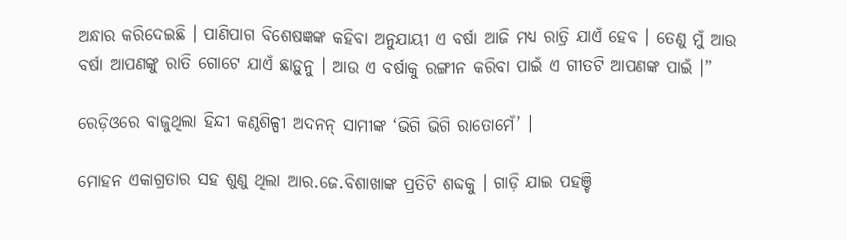ଅନ୍ଧାର କରିଦେଇଛି । ପାଣିପାଗ ବିଶେଷଜ୍ଞଙ୍କ କହିବା ଅନୁଯାୟୀ ଏ ବର୍ଷା ଆଜି ମଧ୍ୟ ରାତ୍ରି ଯାଏଁ ହେବ । ତେଣୁ ମୁଁ ଆଉ ବର୍ଷା ଆପଣଙ୍କୁ ରାତି ଗୋଟେ ଯାଏଁ ଛାଡ଼ୁନୁ । ଆଉ ଏ ବର୍ଷାକୁ ରଙ୍ଗୀନ କରିବା ପାଇଁ ଏ ଗୀତଟି ଆପଣଙ୍କ ପାଇଁ ।”

ରେଡ଼ିଓରେ ବାଜୁଥିଲା ହିନ୍ଦୀ କଣ୍ଠଶିଳ୍ପୀ ଅଦନନ୍ ସାମୀଙ୍କ ‘ଭିଗି ଭିଗି ରାତୋମେଁ’ ।

ମୋହନ ଏକାଗ୍ରତାର ସହ ଶୁଣୁ ଥିଲା ଆର.ଜେ.ବିଶାଖାଙ୍କ ପ୍ରତିଟି ଶବ୍ଦକୁ । ଗାଡ଼ି ଯାଇ ପହଞ୍ଚି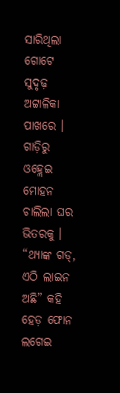ସାରିଥିଲା ଗୋଟେ ସୁଦୃଢ଼ ଅଟ୍ଟାଳିକା ପାଖରେ । ଗାଡ଼ିରୁ ଓହ୍ଲେଇ ମୋହନ ଚାଲିଲା ଘର ଭିତରକୁ । “ଥ୍ୟାଙ୍କ ଗଡ୍, ଏଠି ଲାଇନ ଅଛି” କହି ହେଡ଼ ଫୋନ ଲଗେଇ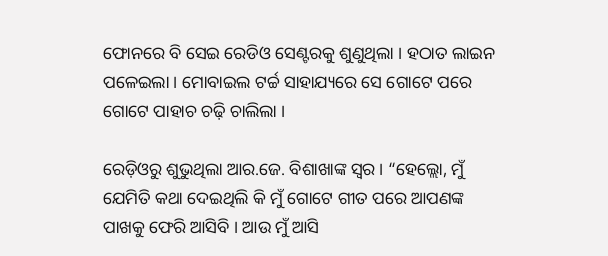ଫୋନରେ ବି ସେଇ ରେଡିଓ ସେଣ୍ଟରକୁ ଶୁଣୁଥିଲା । ହଠାତ ଲାଇନ ପଳେଇଲା । ମୋବାଇଲ ଟର୍ଚ୍ଚ ସାହାଯ୍ୟରେ ସେ ଗୋଟେ ପରେ ଗୋଟେ ପାହାଚ ଚଢ଼ି ଚାଲିଲା ।

ରେଡ଼ିଓରୁ ଶୁଭୁଥିଲା ଆର.ଜେ. ବିଶାଖାଙ୍କ ସ୍ୱର । “ହେଲ୍ଲୋ, ମୁଁ ଯେମିତି କଥା ଦେଇଥିଲି କି ମୁଁ ଗୋଟେ ଗୀତ ପରେ ଆପଣଙ୍କ ପାଖକୁ ଫେରି ଆସିବି । ଆଉ ମୁଁ ଆସି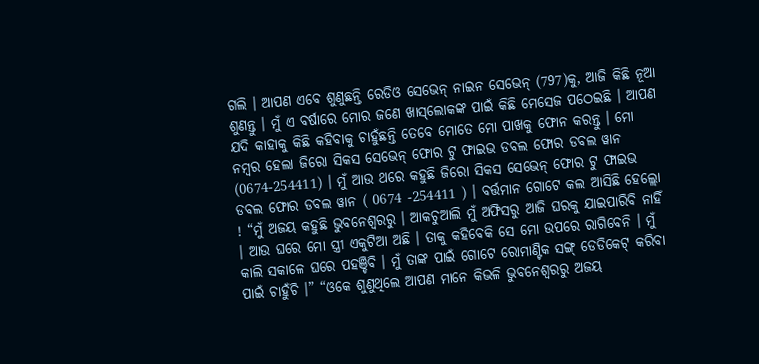ଗଲି । ଆପଣ ଏବେ ଶୁଣୁଛନ୍ତି ରେଡିଓ ସେଭେନ୍ ନାଇନ ସେଭେନ୍ (797)କୁ, ଆଜି କିଛି ନୂଆ ଶୁଣନ୍ତୁ । ମୁଁ ଏ ବର୍ଷାରେ ମୋର ଜଣେ ଖାସ୍‌ଲୋକଙ୍କ ପାଇଁ କିଛି ମେସେଜ ପଠେଇଛି । ଆପଣ ଯଦି କାହାକୁ କିଛି କହିବାକୁ ଚାହୁଁଛନ୍ତି ତେବେ ମୋତେ ମୋ ପାଖକୁ ଫୋନ କରନ୍ତୁ । ମୋ ନମ୍ବର ହେଲା ଜିରୋ ସିକସ ସେଭେନ୍ ଫୋର ଟୁ ଫାଇଭ ଡବଲ ଫୋର ଡବଲ ୱାନ (0674-254411) । ମୁଁ ଆଉ ଥରେ କହୁଛି ଜିରୋ ସିକସ ସେଭେନ୍ ଫୋର ଟୁ ଫାଇଭ ଡବଲ ଫୋର ଡବଲ ୱାନ ( 0674 -254411 ) । ବର୍ତ୍ତମାନ ଗୋଟେ କଲ ଆସିଛି ହେଲ୍ଲୋ ! “ମୁଁ ଅଜୟ କହୁଛି ଭୁବନେଶ୍ୱରରୁ । ଆକଚୁଆଲି ମୁଁ ଅଫିସରୁ ଆଜି ଘରକୁ ଯାଇପାରିବି ନାହିଁ । ଆଉ ଘରେ ମୋ ସ୍ତ୍ରୀ ଏକୁଟିଆ ଅଛି । ତାକୁ କହିବେକି ସେ ମୋ ଉପରେ ରାଗିବେନି । ମୁଁ କାଲି ସକାଳେ ଘରେ ପହଞ୍ଚିବି । ମୁଁ ତାଙ୍କ ପାଇଁ ଗୋଟେ ରୋମାଣ୍ଟିକ ସଙ୍ଗ୍ ଡେଡିକେଟ୍ କରିବା ପାଇଁ ଚାହୁଁଚି ।” “ଓକେ ଶୁଣୁଥିଲେ ଆପଣ ମାନେ କିଭଳି ଭୁବନେଶ୍ୱରରୁ ଅଜୟ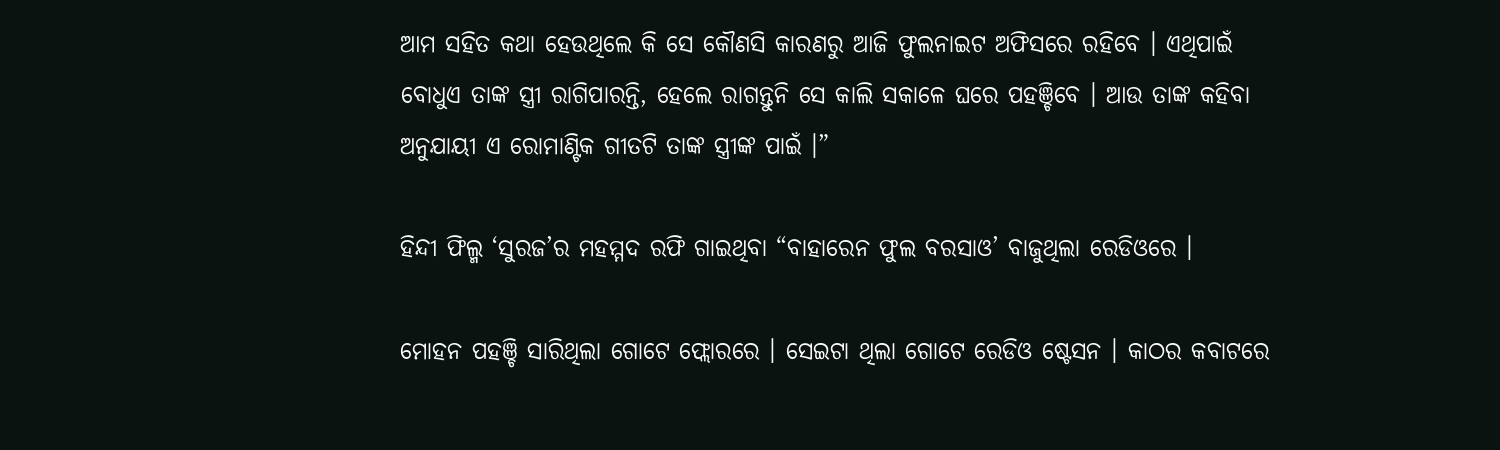ଆମ ସହିତ କଥା ହେଉଥିଲେ କି ସେ କୌଣସି କାରଣରୁ ଆଜି ଫୁଲନାଇଟ ଅଫିସରେ ରହିବେ । ଏଥିପାଇଁ ବୋଧୁଏ ତାଙ୍କ ସ୍ତ୍ରୀ ରାଗିପାରନ୍ତି, ହେଲେ ରାଗନ୍ତୁନି ସେ କାଲି ସକାଳେ ଘରେ ପହଞ୍ଚିବେ । ଆଉ ତାଙ୍କ କହିବା ଅନୁଯାୟୀ ଏ ରୋମାଣ୍ଟିକ ଗୀତଟି ତାଙ୍କ ସ୍ତ୍ରୀଙ୍କ ପାଇଁ ।”

ହିନ୍ଦୀ ଫିଲ୍ମ ‘ସୁରଜ’ର ମହମ୍ମଦ ରଫି ଗାଇଥିବା “ବାହାରେନ ଫୁଲ ବରସାଓ’ ବାଜୁଥିଲା ରେଡିଓରେ ।

ମୋହନ ପହଞ୍ଚି ସାରିଥିଲା ଗୋଟେ ଫ୍ଲୋରରେ । ସେଇଟା ଥିଲା ଗୋଟେ ରେଡିଓ ଷ୍ଟେସନ । କାଠର କବାଟରେ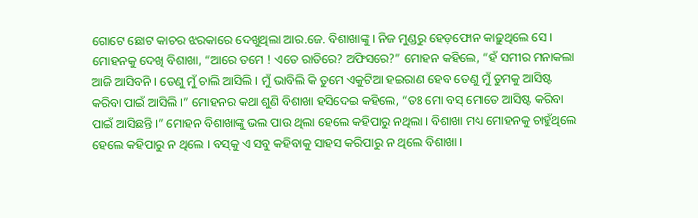ଗୋଟେ ଛୋଟ କାଚର ଝରକାରେ ଦେଖୁଥିଲା ଆର.ଜେ. ବିଶାଖାଙ୍କୁ । ନିଜ ମୁଣ୍ଡରୁ ହେଡ଼ଫୋନ କାଢ଼ୁଥିଲେ ସେ । ମୋହନକୁ ଦେଖି ବିଶାଖା, “ଆରେ ତମେ ! ଏତେ ରାତିରେ? ଅଫିସରେ?” ମୋହନ କହିଲେ, “ହଁ ସମୀର ମନାକଲା ଆଜି ଆସିବନି । ତେଣୁ ମୁଁ ଚାଲି ଆସିଲି । ମୁଁ ଭାବିଲି କି ତୁମେ ଏକୁଟିଆ ହଇରାଣ ହେବ ତେଣୁ ମୁଁ ତୁମକୁ ଆସିଷ୍ଟ କରିବା ପାଇଁ ଆସିଲି ।” ମୋହନର କଥା ଶୁଣି ବିଶାଖା ହସିଦେଇ କହିଲେ, “ତଃ ମୋ ବସ୍ ମୋତେ ଆସିଷ୍ଟ କରିବା ପାଇଁ ଆସିଛନ୍ତି ।” ମୋହନ ବିଶାଖାଙ୍କୁ ଭଲ ପାଉ ଥିଲା ହେଲେ କହିପାରୁ ନଥିଲା । ବିଶାଖା ମଧ୍ୟ ମୋହନକୁ ଚାହୁଁଥିଲେ ହେଲେ କହିପାରୁ ନ ଥିଲେ । ବସ୍‌କୁ ଏ ସବୁ କହିବାକୁ ସାହସ କରିପାରୁ ନ ଥିଲେ ବିଶାଖା ।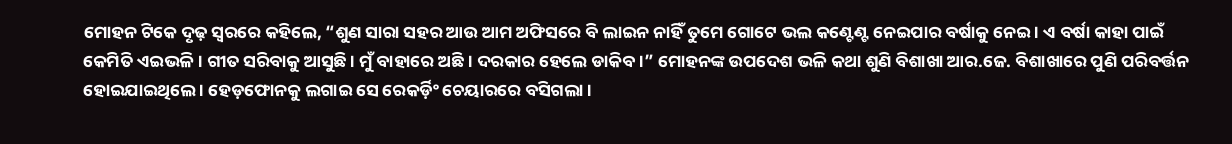ମୋହନ ଟିକେ ଦୃଢ଼ ସ୍ୱରରେ କହିଲେ, “ଶୁଣ ସାରା ସହର ଆଉ ଆମ ଅଫିସରେ ବି ଲାଇନ ନାହିଁ ତୁମେ ଗୋଟେ ଭଲ କଣ୍ଟେଣ୍ଟ ନେଇପାର ବର୍ଷାକୁ ନେଇ । ଏ ବର୍ଷା କାହା ପାଇଁ କେମିତି ଏଇଭଳି । ଗୀତ ସରିବାକୁ ଆସୁଛି । ମୁଁ ବାହାରେ ଅଛି । ଦରକାର ହେଲେ ଡାକିବ ।” ମୋହନଙ୍କ ଉପଦେଶ ଭଳି କଥା ଶୁଣି ବିଶାଖା ଆର.ଜେ. ବିଶାଖାରେ ପୁଣି ପରିବର୍ତ୍ତନ ହୋଇଯାଇଥିଲେ । ହେଡ଼ଫୋନକୁ ଲଗାଇ ସେ ରେକର୍ଡ଼ିଂ ଚେୟାରରେ ବସିଗଲା ।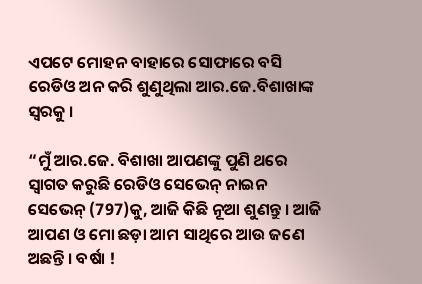ଏପଟେ ମୋହନ ବାହାରେ ସୋଫାରେ ବସି ରେଡିଓ ଅନ କରି ଶୁଣୁଥିଲା ଆର.ଜେ.ବିଶାଖାଙ୍କ ସ୍ଵରକୁ ।

“ମୁଁ ଆର.ଜେ. ବିଶାଖା ଆପଣଙ୍କୁ ପୁଣି ଥରେ ସ୍ଵାଗତ କରୁଛି ରେଡିଓ ସେଭେନ୍ ନାଇନ ସେଭେନ୍ (797)କୁ, ଆଜି କିଛି ନୂଆ ଶୁଣନ୍ତୁ । ଆଜି ଆପଣ ଓ ମୋ ଛଡ଼ା ଆମ ସାଥିରେ ଆଉ ଜଣେ ଅଛନ୍ତି । ବର୍ଷା !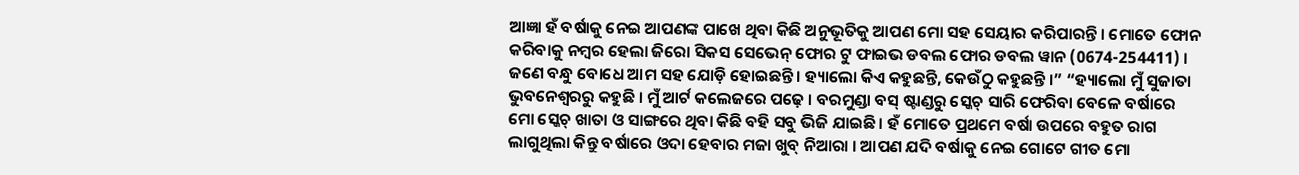ଆଜ୍ଞା ହଁ ବର୍ଷାକୁ ନେଇ ଆପଣଙ୍କ ପାଖେ ଥିବା କିଛି ଅନୁଭୂତିକୁ ଆପଣ ମୋ ସହ ସେୟାର କରିପାରନ୍ତି । ମୋତେ ଫୋନ କରିବାକୁ ନମ୍ବର ହେଲା ଜିରୋ ସିକସ ସେଭେନ୍ ଫୋର ଟୁ ଫାଇଭ ଡବଲ ଫୋର ଡବଲ ୱାନ (0674-254411) । ଜଣେ ବନ୍ଧୁ ବୋଧେ ଆମ ସହ ଯୋଡ଼ି ହୋଇଛନ୍ତି । ହ୍ୟାଲୋ କିଏ କହୁଛନ୍ତି, କେଉଁଠୁ କହୁଛନ୍ତି ।” “ହ୍ୟାଲୋ ମୁଁ ସୁଜାତା ଭୁବନେଶ୍ୱରରୁ କହୁଛି । ମୁଁ ଆର୍ଟ କଲେଜରେ ପଢ଼େ । ବରମୁଣ୍ଡା ବସ୍ ଷ୍ଟାଣ୍ଡରୁ ସ୍କେଚ୍ ସାରି ଫେରିବା ବେଳେ ବର୍ଷାରେ ମୋ ସ୍କେଚ୍ ଖାତା ଓ ସାଙ୍ଗରେ ଥିବା କିଛି ବହି ସବୁ ଭିଜି ଯାଇଛି । ହଁ ମୋତେ ପ୍ରଥମେ ବର୍ଷା ଉପରେ ବହୁତ ରାଗ ଲାଗୁଥିଲା କିନ୍ତୁ ବର୍ଷାରେ ଓଦା ହେବାର ମଜା ଖୁବ୍ ନିଆରା । ଆପଣ ଯଦି ବର୍ଷାକୁ ନେଇ ଗୋଟେ ଗୀତ ମୋ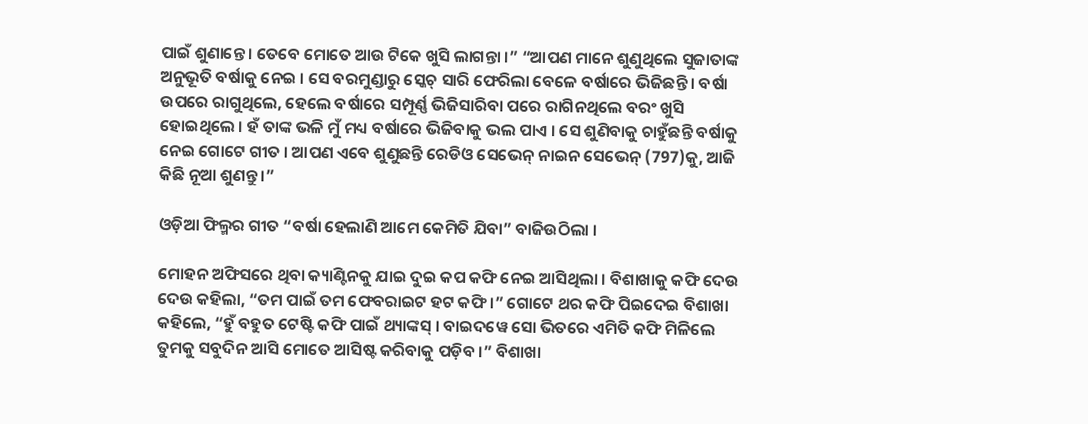ପାଇଁ ଶୁଣାନ୍ତେ । ତେବେ ମୋତେ ଆଉ ଟିକେ ଖୁସି ଲାଗନ୍ତା ।” “ଆପଣ ମାନେ ଶୁଣୁଥିଲେ ସୁଜାତାଙ୍କ ଅନୁଭୂତି ବର୍ଷାକୁ ନେଇ । ସେ ବରମୁଣ୍ଡାରୁ ସ୍କେଚ୍ ସାରି ଫେରିଲା ବେଳେ ବର୍ଷାରେ ଭିଜିଛନ୍ତି । ବର୍ଷା ଉପରେ ରାଗୁଥିଲେ, ହେଲେ ବର୍ଷାରେ ସମ୍ପୂର୍ଣ୍ଣ ଭିଜିସାରିବା ପରେ ରାଗିନଥିଲେ ବରଂ ଖୁସି ହୋଇଥିଲେ । ହଁ ତାଙ୍କ ଭଳି ମୁଁ ମଧ୍ୟ ବର୍ଷାରେ ଭିଜିବାକୁ ଭଲ ପାଏ । ସେ ଶୁଣିବାକୁ ଚାହୁଁଛନ୍ତି ବର୍ଷାକୁ ନେଇ ଗୋଟେ ଗୀତ । ଆପଣ ଏବେ ଶୁଣୁଛନ୍ତି ରେଡିଓ ସେଭେନ୍ ନାଇନ ସେଭେନ୍ (797)କୁ, ଆଜି କିଛି ନୂଆ ଶୁଣନ୍ତୁ ।”

ଓଡ଼ିଆ ଫିଲ୍ମର ଗୀତ “ବର୍ଷା ହେଲାଣି ଆମେ କେମିତି ଯିବା” ବାଜିଉଠିଲା ।

ମୋହନ ଅଫିସରେ ଥିବା କ୍ୟାଣ୍ଟିନକୁ ଯାଇ ଦୁଇ କପ କଫି ନେଇ ଆସିଥିଲା । ବିଶାଖାକୁ କଫି ଦେଉ ଦେଉ କହିଲା, “ତମ ପାଇଁ ତମ ଫେବରାଇଟ ହଟ କଫି ।” ଗୋଟେ ଥର କଫି ପିଇଦେଇ ବିଶାଖା କହିଲେ, “ହୁଁ ବହୁତ ଟେଷ୍ଟି କଫି ପାଇଁ ଥ୍ୟାଙ୍କସ୍ । ବାଇଦୱେ ସୋ ଭିତରେ ଏମିତି କଫି ମିଳିଲେ ତୁମକୁ ସବୁଦିନ ଆସି ମୋତେ ଆସିଷ୍ଟ କରିବାକୁ ପଡ଼ିବ ।” ବିଶାଖା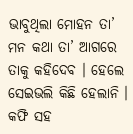ଭାବୁଥିଲା ମୋହନ ତା’ ମନ କଥା ତା’ ଆଗରେ ତାକୁ କହିଦେବ । ହେଲେ ସେଇଭଲି କିଛି ହେଲାନି । କଫି ସହ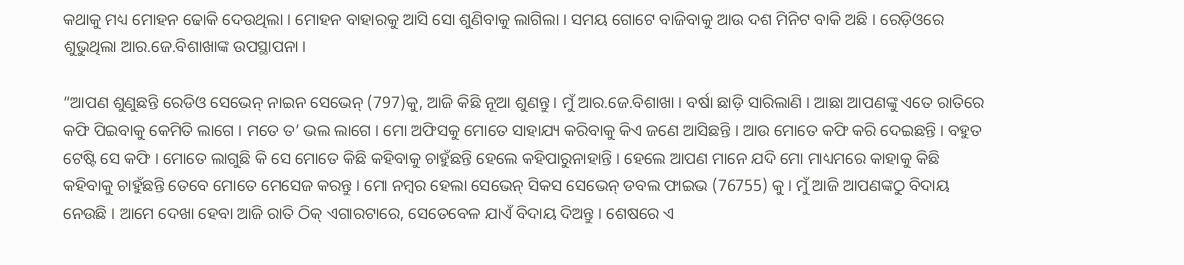କଥାକୁ ମଧ୍ୟ ମୋହନ ଢୋକି ଦେଉଥିଲା । ମୋହନ ବାହାରକୁ ଆସି ସୋ ଶୁଣିବାକୁ ଲାଗିଲା । ସମୟ ଗୋଟେ ବାଜିବାକୁ ଆଉ ଦଶ ମିନିଟ ବାକି ଅଛି । ରେଡ଼ିଓରେ ଶୁଭୁଥିଲା ଆର.ଜେ.ବିଶାଖାଙ୍କ ଉପସ୍ଥାପନା ।

“ଆପଣ ଶୁଣୁଛନ୍ତି ରେଡିଓ ସେଭେନ୍ ନାଇନ ସେଭେନ୍ (797)କୁ, ଆଜି କିଛି ନୂଆ ଶୁଣନ୍ତୁ । ମୁଁ ଆର.ଜେ.ବିଶାଖା । ବର୍ଷା ଛାଡ଼ି ସାରିଲାଣି । ଆଛା ଆପଣଙ୍କୁ ଏତେ ରାତିରେ କଫି ପିଇବାକୁ କେମିତି ଲାଗେ । ମତେ ତ’ ଭଲ ଲାଗେ । ମୋ ଅଫିସକୁ ମୋତେ ସାହାଯ୍ୟ କରିବାକୁ କିଏ ଜଣେ ଆସିଛନ୍ତି । ଆଉ ମୋତେ କଫି କରି ଦେଇଛନ୍ତି । ବହୁତ ଟେଷ୍ଟି ସେ କଫି । ମୋତେ ଲାଗୁଛି କି ସେ ମୋତେ କିଛି କହିବାକୁ ଚାହୁଁଛନ୍ତି ହେଲେ କହିପାରୁନାହାନ୍ତି । ହେଲେ ଆପଣ ମାନେ ଯଦି ମୋ ମାଧ୍ୟମରେ କାହାକୁ କିଛି କହିବାକୁ ଚାହୁଁଛନ୍ତି ତେବେ ମୋତେ ମେସେଜ କରନ୍ତୁ । ମୋ ନମ୍ବର ହେଲା ସେଭେନ୍ ସିକସ ସେଭେନ୍ ଡବଲ ଫାଇଭ (76755) କୁ । ମୁଁ ଆଜି ଆପଣଙ୍କଠୁ ବିଦାୟ ନେଉଛି । ଆମେ ଦେଖା ହେବା ଆଜି ରାତି ଠିକ୍ ଏଗାରଟାରେ, ସେତେବେଳ ଯାଏଁ ବିଦାୟ ଦିଅନ୍ତୁ । ଶେଷରେ ଏ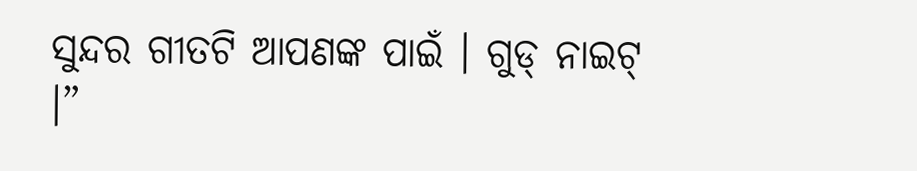ସୁନ୍ଦର ଗୀତଟି ଆପଣଙ୍କ ପାଇଁ । ଗୁଡ୍ ନାଇଟ୍ ।”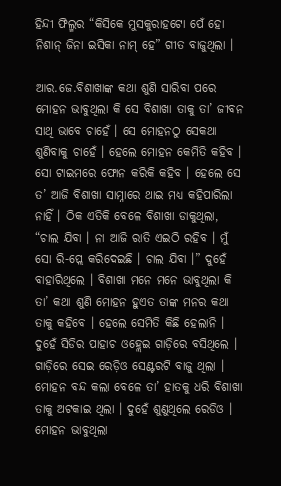ହିନ୍ଦୀ ଫିଲ୍ମର “କିସିକେ ମୁସକୁରାହଟୋ ପେଁ ହୋ ନିଶାନ୍ ଜିନା ଇସିକା ନାମ୍ ହେ” ଗୀତ ବାଜୁଥିଲା ।

ଆର.ଜେ.ବିଶାଖାଙ୍କ କଥା ଶୁଣି ସାରିବା ପରେ ମୋହନ ଭାବୁଥିଲା କି ସେ ବିଶାଖା ତାକୁ ତା’ ଜୀବନ ସାଥି ଭାବେ ଚାହେଁ । ସେ ମୋହନଠୁ ସେକଥା ଶୁଣିବାକୁ ଚାହେଁ । ହେଲେ ମୋହନ କେମିତି କହିବ । ସୋ ଟାଇମରେ ଫୋନ କରିକି କହିବ । ହେଲେ ସେ ତ’ ଆଜି ବିଶାଖା ସାମ୍ନାରେ ଥାଇ ମଧ୍ୟ କହିପାରିଲା ନାହିଁ । ଠିକ ଏତିକି ବେଳେ ବିଶାଖା ଡାକୁଥିଲା, “ଚାଲ ଯିବା । ନା ଆଜି ରାତି ଏଇଠି ରହିବ । ମୁଁ ସୋ ରି-ପ୍ଲେ କରିଦେଇଛି । ଚାଲ ଯିବା ।” ଦୁହେଁ ବାହାରିଥିଲେ । ବିଶାଖା ମନେ ମନେ ଭାବୁଥିଲା କି ତା’ କଥା ଶୁଣି ମୋହନ ହୁଏତ ତାଙ୍କ ମନର କଥା ତାକୁ କହିବେ । ହେଲେ ସେମିତି କିଛି ହେଲାନି । ଦୁହେଁ ସିଡିର ପାହାଚ ଓହ୍ଲେଇ ଗାଡ଼ିରେ ବସିଥିଲେ । ଗାଡ଼ିରେ ସେଇ ରେଡ଼ିଓ ସେଣ୍ଟରଟି ବାଜୁ ଥିଲା । ମୋହନ ବନ୍ଦ କଲା ବେଳେ ତା’ ହାତକୁ ଧରି ବିଶାଖା ତାକୁ ଅଟକାଇ ଥିଲା । ଦୁହେଁ ଶୁଣୁଥିଲେ ରେଡିଓ । ମୋହନ ଭାବୁଥିଲା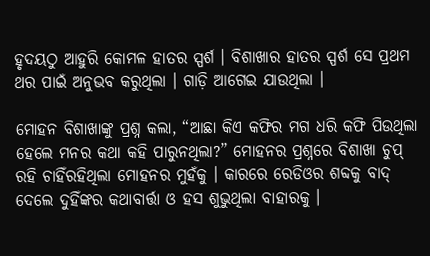ହୃଦୟଠୁ ଆହୁରି କୋମଳ ହାତର ସ୍ପର୍ଶ । ବିଶାଖାର ହାତର ସ୍ପର୍ଶ ସେ ପ୍ରଥମ ଥର ପାଇଁ ଅନୁଭବ କରୁଥିଲା । ଗାଡ଼ି ଆଗେଇ ଯାଉଥିଲା ।

ମୋହନ ବିଶାଖାଙ୍କୁ ପ୍ରଶ୍ନ କଲା, “ଆଛା କିଏ କଫିର ମଗ ଧରି କଫି ପିଉଥିଲା ହେଲେ ମନର କଥା କହି ପାରୁନଥିଲା?” ମୋହନର ପ୍ରଶ୍ନରେ ବିଶାଖା ଚୁପ୍ ରହି ଚାହିଁରହିଥିଲା ମୋହନର ମୁହଁକୁ । କାରରେ ରେଡିଓର ଶବ୍ଦକୁ ବାଦ୍ ଦେଲେ ଦୁହିଁଙ୍କର କଥାବାର୍ତ୍ତା ଓ ହସ ଶୁଭୁଥିଲା ବାହାରକୁ ।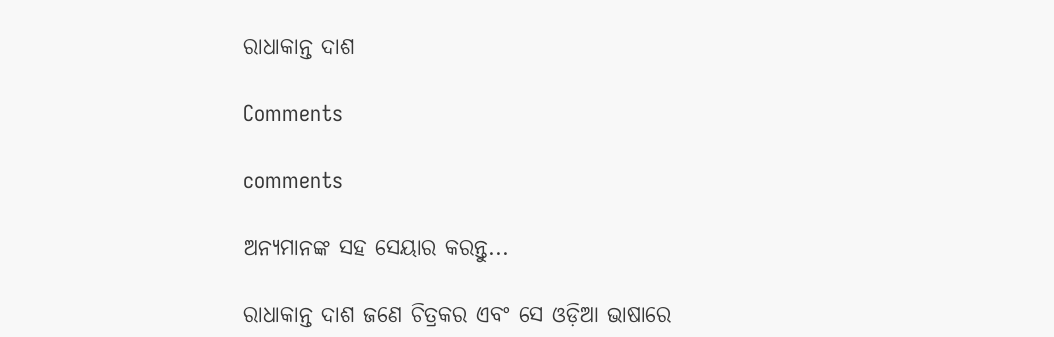ରାଧାକାନ୍ତ ଦାଶ

Comments

comments

ଅନ୍ୟମାନଙ୍କ ସହ ସେୟାର କରନ୍ତୁ...

ରାଧାକାନ୍ତ ଦାଶ ଜଣେ ଚିତ୍ରକର ଏବଂ ସେ ଓଡ଼ିଆ ଭାଷାରେ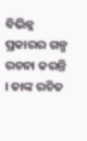ବିଭିନ୍ନ ପ୍ରକାରର ଗଳ୍ପ ରଚନା କରନ୍ତି । ତାଙ୍କ ରଚିତ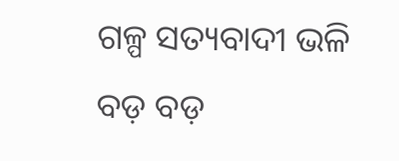ଗଳ୍ପ ସତ୍ୟବାଦୀ ଭଳି ବଡ଼ ବଡ଼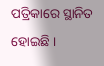ପତ୍ରିକାରେ ସ୍ଥାନିତ ହୋଇଛି ।